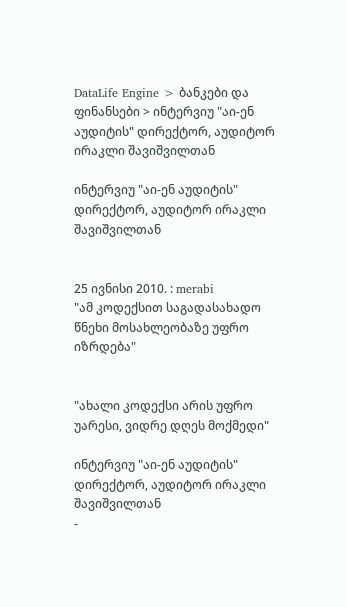DataLife Engine > ბანკები და ფინანსები > ინტერვიუ "აი-ენ აუდიტის" დირექტორ, აუდიტორ ირაკლი შავიშვილთან

ინტერვიუ "აი-ენ აუდიტის" დირექტორ, აუდიტორ ირაკლი შავიშვილთან


25 ივნისი 2010. : merabi
"ამ კოდექსით საგადასახადო წნეხი მოსახლეობაზე უფრო იზრდება"


"ახალი კოდექსი არის უფრო უარესი, ვიდრე დღეს მოქმედი"

ინტერვიუ "აი-ენ აუდიტის" დირექტორ, აუდიტორ ირაკლი შავიშვილთან
-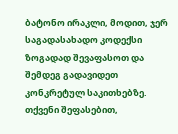ბატონო ირაკლი, მოდით, ჯერ საგადასახადო კოდექსი ზოგადად შევაფასოთ და შემდეგ გადავიდეთ კონკრეტულ საკითხებზე. თქვენი შეფასებით,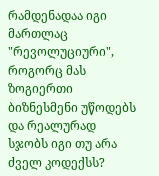რამდენადაა იგი მართლაც "რევოლუციური", როგორც მას ზოგიერთი ბიზნესმენი უწოდებს და რეალურად სჯობს იგი თუ არა ძველ კოდექსს?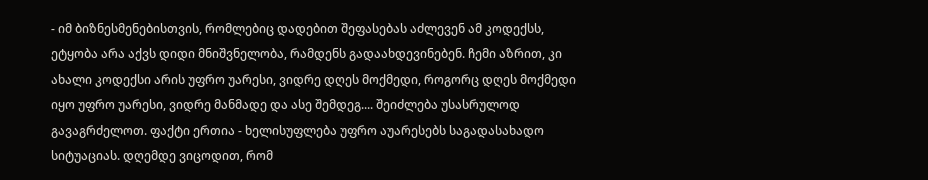- იმ ბიზნესმენებისთვის, რომლებიც დადებით შეფასებას აძლევენ ამ კოდექსს, ეტყობა არა აქვს დიდი მნიშვნელობა, რამდენს გადაახდევინებენ. ჩემი აზრით, კი ახალი კოდექსი არის უფრო უარესი, ვიდრე დღეს მოქმედი, როგორც დღეს მოქმედი იყო უფრო უარესი, ვიდრე მანმადე და ასე შემდეგ.... შეიძლება უსასრულოდ გავაგრძელოთ. ფაქტი ერთია - ხელისუფლება უფრო აუარესებს საგადასახადო სიტუაციას. დღემდე ვიცოდით, რომ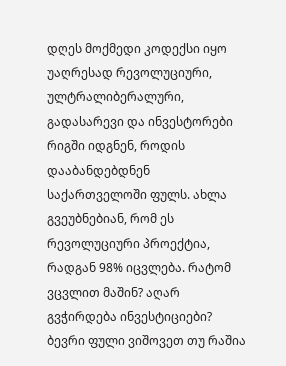დღეს მოქმედი კოდექსი იყო უაღრესად რევოლუციური, ულტრალიბერალური, გადასარევი და ინვესტორები რიგში იდგნენ, როდის დააბანდებდნენ საქართველოში ფულს. ახლა გვეუბნებიან, რომ ეს რევოლუციური პროექტია, რადგან 98% იცვლება. რატომ ვცვლით მაშინ? აღარ გვჭირდება ინვესტიციები? ბევრი ფული ვიშოვეთ თუ რაშია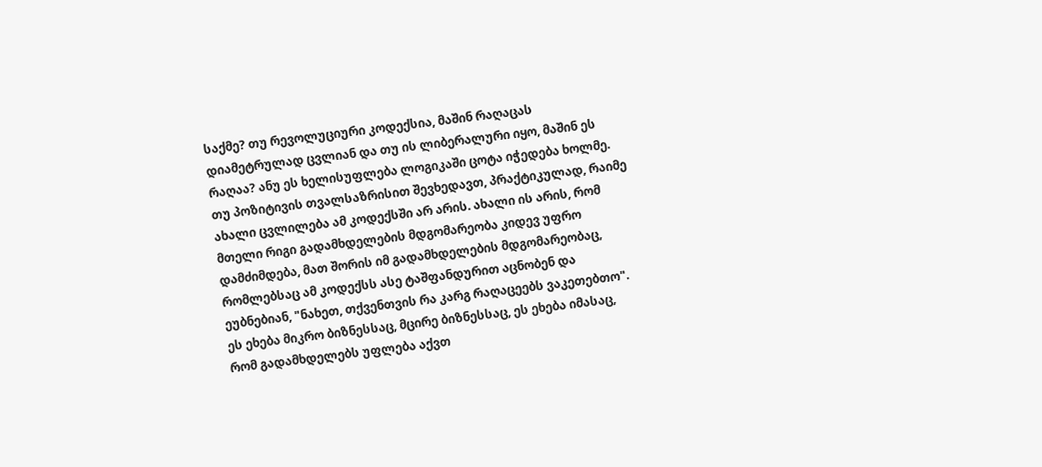საქმე? თუ რევოლუციური კოდექსია, მაშინ რაღაცას დიამეტრულად ცვლიან და თუ ის ლიბერალური იყო, მაშინ ეს რაღაა? ანუ ეს ხელისუფლება ლოგიკაში ცოტა იჭედება ხოლმე.
თუ პოზიტივის თვალსაზრისით შევხედავთ, პრაქტიკულად, რაიმე ახალი ცვლილება ამ კოდექსში არ არის. ახალი ის არის, რომ მთელი რიგი გადამხდელების მდგომარეობა კიდევ უფრო დამძიმდება, მათ შორის იმ გადამხდელების მდგომარეობაც, რომლებსაც ამ კოდექსს ასე ტაშფანდურით აცნობენ და ეუბნებიან, "ნახეთ, თქვენთვის რა კარგ რაღაცეებს ვაკეთებთო". ეს ეხება მიკრო ბიზნესსაც, მცირე ბიზნესსაც, ეს ეხება იმასაც, რომ გადამხდელებს უფლება აქვთ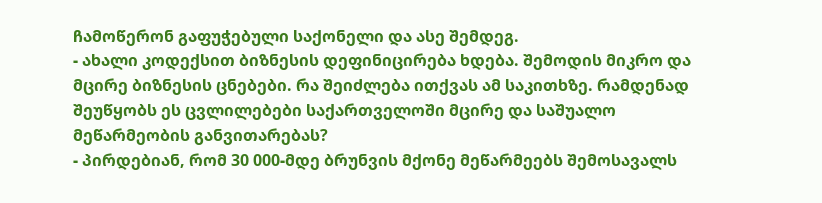ჩამოწერონ გაფუჭებული საქონელი და ასე შემდეგ.
- ახალი კოდექსით ბიზნესის დეფინიცირება ხდება. შემოდის მიკრო და მცირე ბიზნესის ცნებები. რა შეიძლება ითქვას ამ საკითხზე. რამდენად შეუწყობს ეს ცვლილებები საქართველოში მცირე და საშუალო მეწარმეობის განვითარებას?
- პირდებიან, რომ 30 000-მდე ბრუნვის მქონე მეწარმეებს შემოსავალს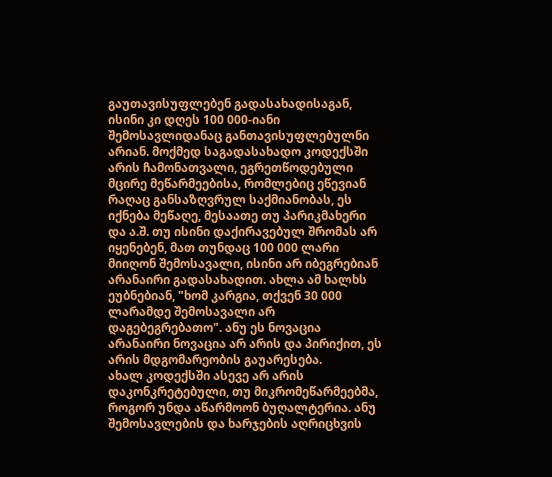გაუთავისუფლებენ გადასახადისაგან, ისინი კი დღეს 100 000-იანი შემოსავლიდანაც განთავისუფლებულნი არიან. მოქმედ საგადასახადო კოდექსში არის ჩამონათვალი, ეგრეთწოდებული მცირე მეწარმეებისა, რომლებიც ეწევიან რაღაც განსაზღვრულ საქმიანობას, ეს იქნება მეწაღე, მესაათე თუ პარიკმახერი და ა.შ. თუ ისინი დაქირავებულ შრომას არ იყენებენ, მათ თუნდაც 100 000 ლარი მიიღონ შემოსავალი, ისინი არ იბეგრებიან არანაირი გადასახადით. ახლა ამ ხალხს ეუბნებიან, "ხომ კარგია, თქვენ 30 000 ლარამდე შემოსავალი არ დაგებეგრებათო". ანუ ეს ნოვაცია არანაირი ნოვაცია არ არის და პირიქით, ეს არის მდგომარეობის გაუარესება.
ახალ კოდექსში ასევე არ არის დაკონკრეტებული, თუ მიკრომეწარმეებმა, როგორ უნდა აწარმოონ ბუღალტერია. ანუ შემოსავლების და ხარჯების აღრიცხვის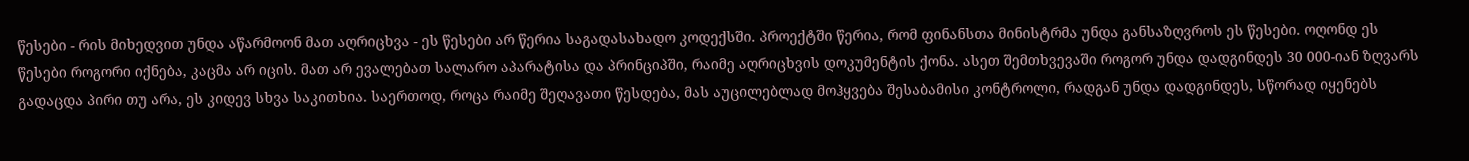წესები - რის მიხედვით უნდა აწარმოონ მათ აღრიცხვა - ეს წესები არ წერია საგადასახადო კოდექსში. პროექტში წერია, რომ ფინანსთა მინისტრმა უნდა განსაზღვროს ეს წესები. ოღონდ ეს წესები როგორი იქნება, კაცმა არ იცის. მათ არ ევალებათ სალარო აპარატისა და პრინციპში, რაიმე აღრიცხვის დოკუმენტის ქონა. ასეთ შემთხვევაში როგორ უნდა დადგინდეს 30 000-იან ზღვარს გადაცდა პირი თუ არა, ეს კიდევ სხვა საკითხია. საერთოდ, როცა რაიმე შეღავათი წესდება, მას აუცილებლად მოჰყვება შესაბამისი კონტროლი, რადგან უნდა დადგინდეს, სწორად იყენებს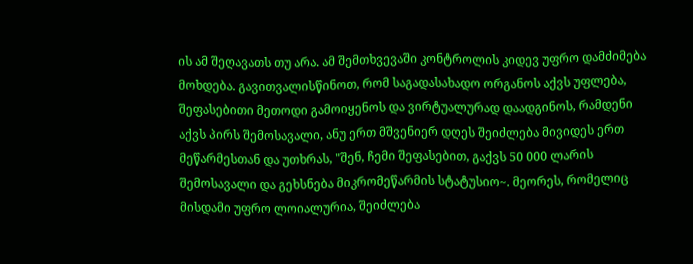ის ამ შეღავათს თუ არა. ამ შემთხვევაში კონტროლის კიდევ უფრო დამძიმება მოხდება. გავითვალისწინოთ, რომ საგადასახადო ორგანოს აქვს უფლება, შეფასებითი მეთოდი გამოიყენოს და ვირტუალურად დაადგინოს, რამდენი აქვს პირს შემოსავალი, ანუ ერთ მშვენიერ დღეს შეიძლება მივიდეს ერთ მეწარმესთან და უთხრას, "შენ, ჩემი შეფასებით, გაქვს 50 000 ლარის შემოსავალი და გეხსნება მიკრომეწარმის სტატუსიო~. მეორეს, რომელიც მისდამი უფრო ლოიალურია, შეიძლება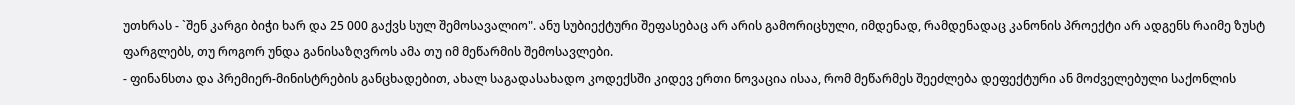უთხრას - `შენ კარგი ბიჭი ხარ და 25 000 გაქვს სულ შემოსავალიო". ანუ სუბიექტური შეფასებაც არ არის გამორიცხული, იმდენად, რამდენადაც კანონის პროექტი არ ადგენს რაიმე ზუსტ ფარგლებს, თუ როგორ უნდა განისაზღვროს ამა თუ იმ მეწარმის შემოსავლები.
- ფინანსთა და პრემიერ-მინისტრების განცხადებით, ახალ საგადასახადო კოდექსში კიდევ ერთი ნოვაცია ისაა, რომ მეწარმეს შეეძლება დეფექტური ან მოძველებული საქონლის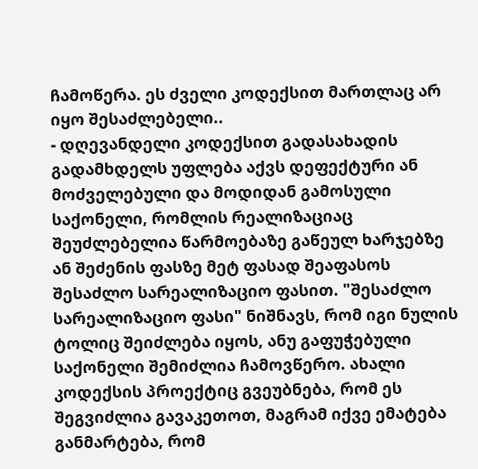ჩამოწერა. ეს ძველი კოდექსით მართლაც არ იყო შესაძლებელი..
- დღევანდელი კოდექსით გადასახადის გადამხდელს უფლება აქვს დეფექტური ან მოძველებული და მოდიდან გამოსული საქონელი, რომლის რეალიზაციაც შეუძლებელია წარმოებაზე გაწეულ ხარჯებზე ან შეძენის ფასზე მეტ ფასად შეაფასოს შესაძლო სარეალიზაციო ფასით. "შესაძლო სარეალიზაციო ფასი" ნიშნავს, რომ იგი ნულის ტოლიც შეიძლება იყოს, ანუ გაფუჭებული საქონელი შემიძლია ჩამოვწერო. ახალი კოდექსის პროექტიც გვეუბნება, რომ ეს შეგვიძლია გავაკეთოთ, მაგრამ იქვე ემატება განმარტება, რომ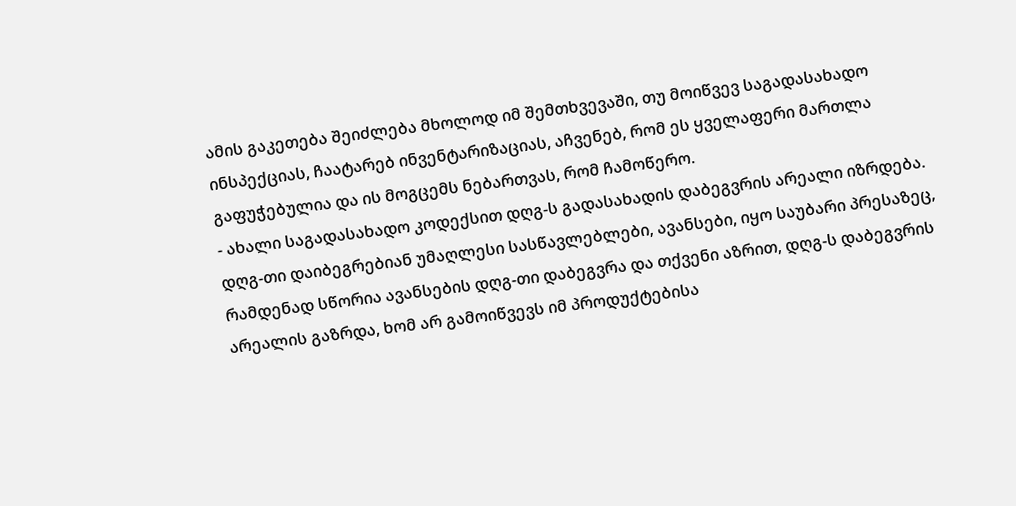ამის გაკეთება შეიძლება მხოლოდ იმ შემთხვევაში, თუ მოიწვევ საგადასახადო ინსპექციას, ჩაატარებ ინვენტარიზაციას, აჩვენებ, რომ ეს ყველაფერი მართლა გაფუჭებულია და ის მოგცემს ნებართვას, რომ ჩამოწერო.
- ახალი საგადასახადო კოდექსით დღგ-ს გადასახადის დაბეგვრის არეალი იზრდება. დღგ-თი დაიბეგრებიან უმაღლესი სასწავლებლები, ავანსები, იყო საუბარი პრესაზეც, რამდენად სწორია ავანსების დღგ-თი დაბეგვრა და თქვენი აზრით, დღგ-ს დაბეგვრის არეალის გაზრდა, ხომ არ გამოიწვევს იმ პროდუქტებისა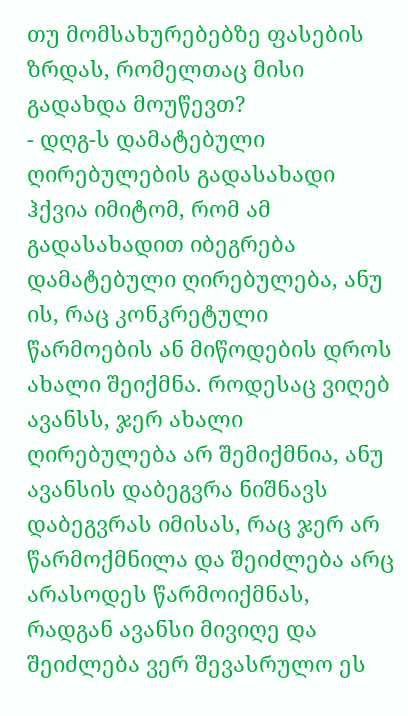თუ მომსახურებებზე ფასების ზრდას, რომელთაც მისი გადახდა მოუწევთ?
- დღგ-ს დამატებული ღირებულების გადასახადი ჰქვია იმიტომ, რომ ამ გადასახადით იბეგრება დამატებული ღირებულება, ანუ ის, რაც კონკრეტული წარმოების ან მიწოდების დროს ახალი შეიქმნა. როდესაც ვიღებ ავანსს, ჯერ ახალი ღირებულება არ შემიქმნია, ანუ ავანსის დაბეგვრა ნიშნავს დაბეგვრას იმისას, რაც ჯერ არ წარმოქმნილა და შეიძლება არც არასოდეს წარმოიქმნას, რადგან ავანსი მივიღე და შეიძლება ვერ შევასრულო ეს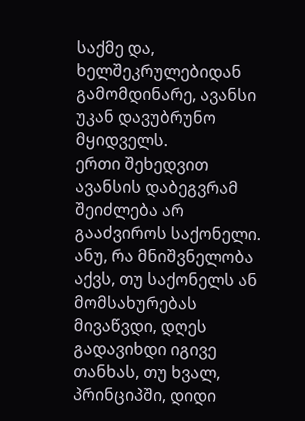საქმე და, ხელშეკრულებიდან გამომდინარე, ავანსი უკან დავუბრუნო მყიდველს.
ერთი შეხედვით ავანსის დაბეგვრამ შეიძლება არ გააძვიროს საქონელი. ანუ, რა მნიშვნელობა აქვს, თუ საქონელს ან მომსახურებას მივაწვდი, დღეს გადავიხდი იგივე თანხას, თუ ხვალ, პრინციპში, დიდი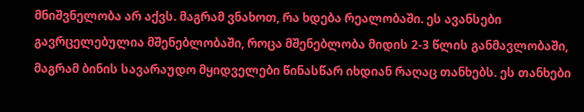მნიშვნელობა არ აქვს. მაგრამ ვნახოთ, რა ხდება რეალობაში. ეს ავანსები გავრცელებულია მშენებლობაში, როცა მშენებლობა მიდის 2-3 წლის განმავლობაში, მაგრამ ბინის სავარაუდო მყიდველები წინასწარ იხდიან რაღაც თანხებს. ეს თანხები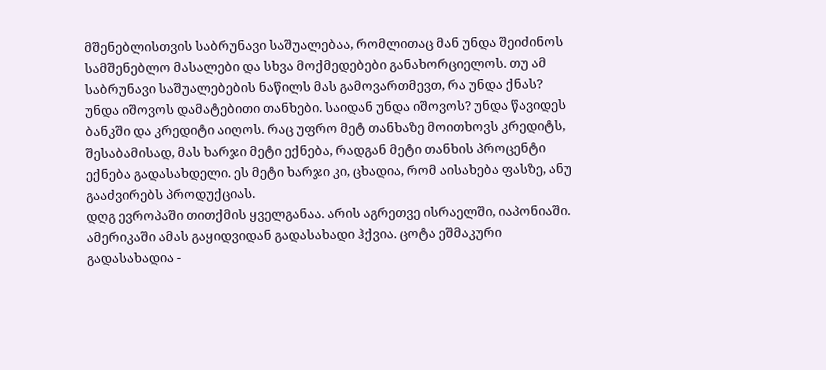მშენებლისთვის საბრუნავი საშუალებაა, რომლითაც მან უნდა შეიძინოს სამშენებლო მასალები და სხვა მოქმედებები განახორციელოს. თუ ამ საბრუნავი საშუალებების ნაწილს მას გამოვართმევთ, რა უნდა ქნას? უნდა იშოვოს დამატებითი თანხები. საიდან უნდა იშოვოს? უნდა წავიდეს ბანკში და კრედიტი აიღოს. რაც უფრო მეტ თანხაზე მოითხოვს კრედიტს, შესაბამისად, მას ხარჯი მეტი ექნება, რადგან მეტი თანხის პროცენტი ექნება გადასახდელი. ეს მეტი ხარჯი კი, ცხადია, რომ აისახება ფასზე, ანუ გააძვირებს პროდუქციას.
დღგ ევროპაში თითქმის ყველგანაა. არის აგრეთვე ისრაელში, იაპონიაში. ამერიკაში ამას გაყიდვიდან გადასახადი ჰქვია. ცოტა ეშმაკური გადასახადია -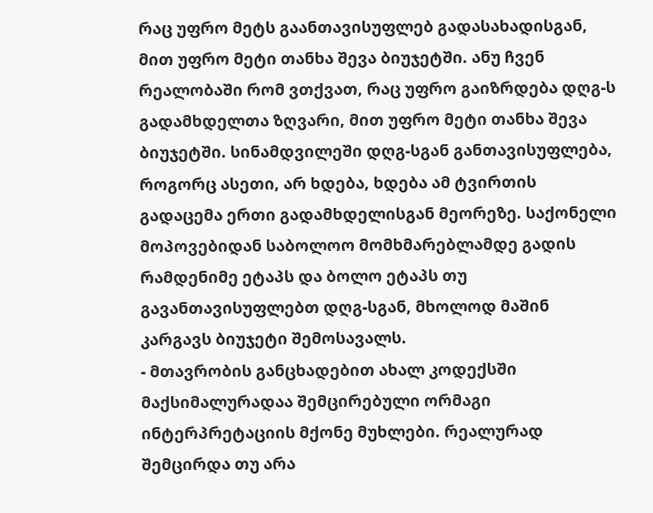რაც უფრო მეტს გაანთავისუფლებ გადასახადისგან, მით უფრო მეტი თანხა შევა ბიუჯეტში. ანუ ჩვენ რეალობაში რომ ვთქვათ, რაც უფრო გაიზრდება დღგ-ს გადამხდელთა ზღვარი, მით უფრო მეტი თანხა შევა ბიუჯეტში. სინამდვილეში დღგ-სგან განთავისუფლება, როგორც ასეთი, არ ხდება, ხდება ამ ტვირთის გადაცემა ერთი გადამხდელისგან მეორეზე. საქონელი მოპოვებიდან საბოლოო მომხმარებლამდე გადის რამდენიმე ეტაპს და ბოლო ეტაპს თუ გავანთავისუფლებთ დღგ-სგან, მხოლოდ მაშინ კარგავს ბიუჯეტი შემოსავალს.
- მთავრობის განცხადებით ახალ კოდექსში მაქსიმალურადაა შემცირებული ორმაგი ინტერპრეტაციის მქონე მუხლები. რეალურად შემცირდა თუ არა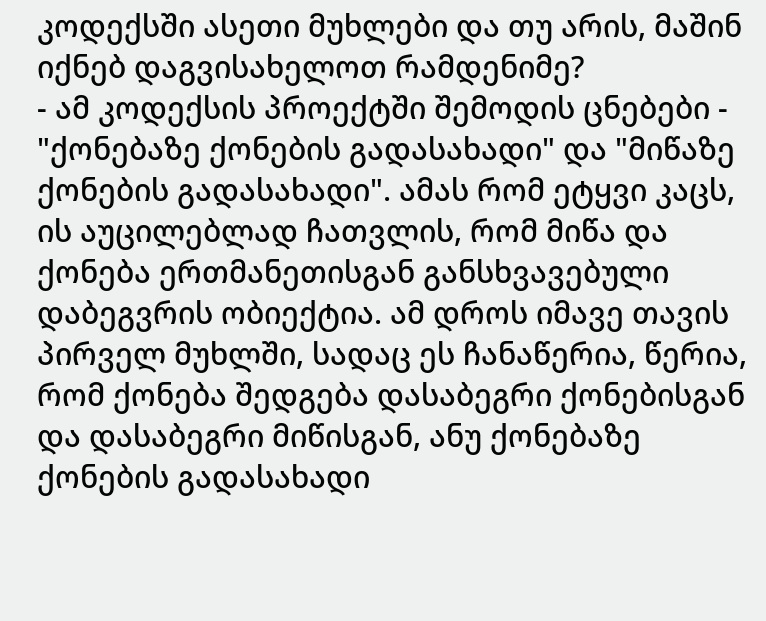კოდექსში ასეთი მუხლები და თუ არის, მაშინ იქნებ დაგვისახელოთ რამდენიმე?
- ამ კოდექსის პროექტში შემოდის ცნებები - "ქონებაზე ქონების გადასახადი" და "მიწაზე ქონების გადასახადი". ამას რომ ეტყვი კაცს, ის აუცილებლად ჩათვლის, რომ მიწა და ქონება ერთმანეთისგან განსხვავებული დაბეგვრის ობიექტია. ამ დროს იმავე თავის პირველ მუხლში, სადაც ეს ჩანაწერია, წერია, რომ ქონება შედგება დასაბეგრი ქონებისგან და დასაბეგრი მიწისგან, ანუ ქონებაზე ქონების გადასახადი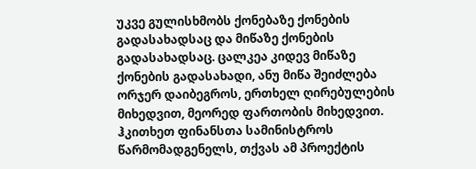უკვე გულისხმობს ქონებაზე ქონების გადასახადსაც და მიწაზე ქონების გადასახადსაც. ცალკეა კიდევ მიწაზე ქონების გადასახადი, ანუ მიწა შეიძლება ორჯერ დაიბეგროს, ერთხელ ღირებულების მიხედვით, მეორედ ფართობის მიხედვით.
ჰკითხეთ ფინანსთა სამინისტროს წარმომადგენელს, თქვას ამ პროექტის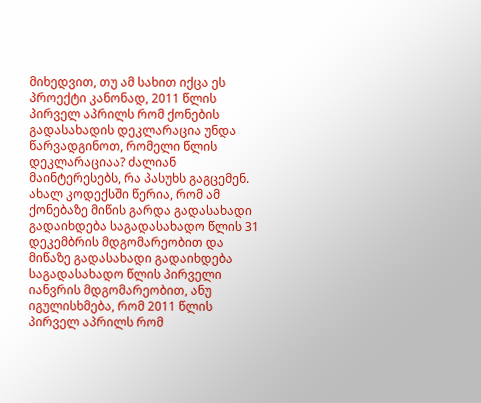მიხედვით, თუ ამ სახით იქცა ეს პროექტი კანონად, 2011 წლის პირველ აპრილს რომ ქონების გადასახადის დეკლარაცია უნდა წარვადგინოთ, რომელი წლის დეკლარაციაა? ძალიან მაინტერესებს, რა პასუხს გაგცემენ. ახალ კოდექსში წერია, რომ ამ ქონებაზე მიწის გარდა გადასახადი გადაიხდება საგადასახადო წლის 31 დეკემბრის მდგომარეობით და მიწაზე გადასახადი გადაიხდება საგადასახადო წლის პირველი იანვრის მდგომარეობით, ანუ იგულისხმება, რომ 2011 წლის პირველ აპრილს რომ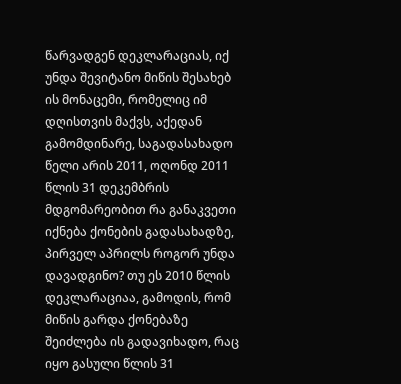წარვადგენ დეკლარაციას, იქ უნდა შევიტანო მიწის შესახებ ის მონაცემი, რომელიც იმ დღისთვის მაქვს, აქედან გამომდინარე, საგადასახადო წელი არის 2011, ოღონდ 2011 წლის 31 დეკემბრის მდგომარეობით რა განაკვეთი იქნება ქონების გადასახადზე, პირველ აპრილს როგორ უნდა დავადგინო? თუ ეს 2010 წლის დეკლარაციაა, გამოდის, რომ მიწის გარდა ქონებაზე შეიძლება ის გადავიხადო, რაც იყო გასული წლის 31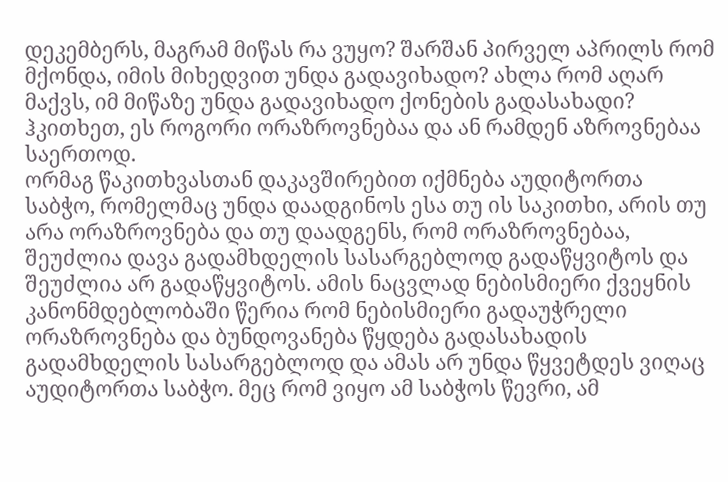დეკემბერს, მაგრამ მიწას რა ვუყო? შარშან პირველ აპრილს რომ მქონდა, იმის მიხედვით უნდა გადავიხადო? ახლა რომ აღარ მაქვს, იმ მიწაზე უნდა გადავიხადო ქონების გადასახადი? ჰკითხეთ, ეს როგორი ორაზროვნებაა და ან რამდენ აზროვნებაა საერთოდ.
ორმაგ წაკითხვასთან დაკავშირებით იქმნება აუდიტორთა საბჭო, რომელმაც უნდა დაადგინოს ესა თუ ის საკითხი, არის თუ არა ორაზროვნება და თუ დაადგენს, რომ ორაზროვნებაა, შეუძლია დავა გადამხდელის სასარგებლოდ გადაწყვიტოს და შეუძლია არ გადაწყვიტოს. ამის ნაცვლად ნებისმიერი ქვეყნის კანონმდებლობაში წერია რომ ნებისმიერი გადაუჭრელი ორაზროვნება და ბუნდოვანება წყდება გადასახადის გადამხდელის სასარგებლოდ და ამას არ უნდა წყვეტდეს ვიღაც აუდიტორთა საბჭო. მეც რომ ვიყო ამ საბჭოს წევრი, ამ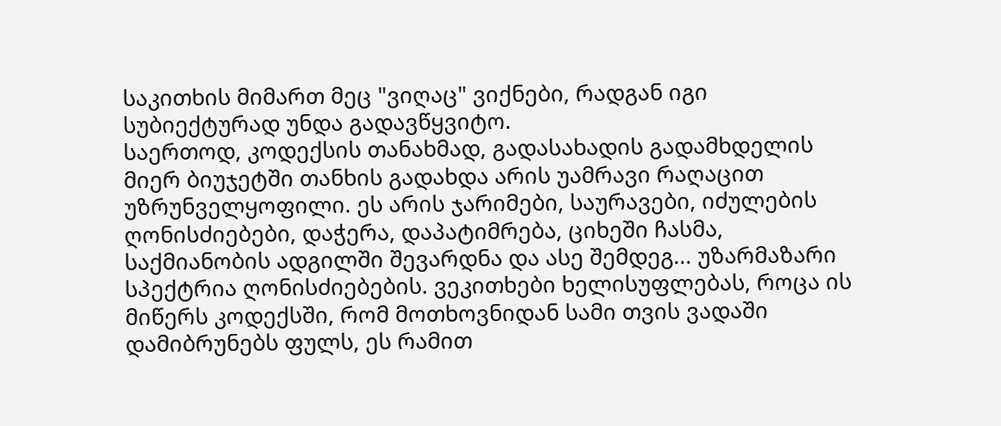საკითხის მიმართ მეც "ვიღაც" ვიქნები, რადგან იგი სუბიექტურად უნდა გადავწყვიტო.
საერთოდ, კოდექსის თანახმად, გადასახადის გადამხდელის მიერ ბიუჯეტში თანხის გადახდა არის უამრავი რაღაცით უზრუნველყოფილი. ეს არის ჯარიმები, საურავები, იძულების ღონისძიებები, დაჭერა, დაპატიმრება, ციხეში ჩასმა, საქმიანობის ადგილში შევარდნა და ასე შემდეგ... უზარმაზარი სპექტრია ღონისძიებების. ვეკითხები ხელისუფლებას, როცა ის მიწერს კოდექსში, რომ მოთხოვნიდან სამი თვის ვადაში დამიბრუნებს ფულს, ეს რამით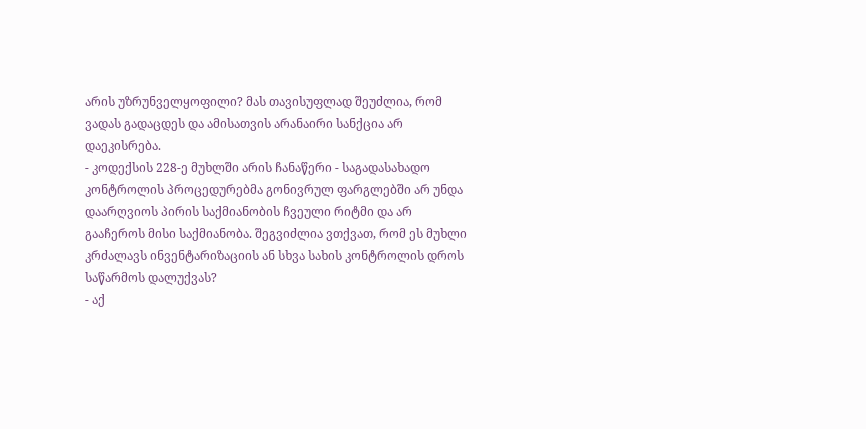არის უზრუნველყოფილი? მას თავისუფლად შეუძლია, რომ ვადას გადაცდეს და ამისათვის არანაირი სანქცია არ დაეკისრება.
- კოდექსის 228-ე მუხლში არის ჩანაწერი - საგადასახადო კონტროლის პროცედურებმა გონივრულ ფარგლებში არ უნდა დაარღვიოს პირის საქმიანობის ჩვეული რიტმი და არ გააჩეროს მისი საქმიანობა. შეგვიძლია ვთქვათ, რომ ეს მუხლი კრძალავს ინვენტარიზაციის ან სხვა სახის კონტროლის დროს საწარმოს დალუქვას?
- აქ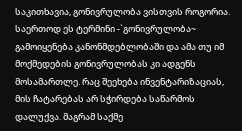საკითხავია, გონივრულობა ვისთვის როგორია. საერთოდ ეს ტერმინი -`გონივრულობა~ გამოიყენება კანონმდებლობაში და ამა თუ იმ მოქმედების გონივრულობას კი ადგენს მოსამართლე. რაც შეეხება ინვენტარიზაციას, მის ჩატარებას არ სჭირდება საწარმოს დალუქვა. მაგრამ საქმე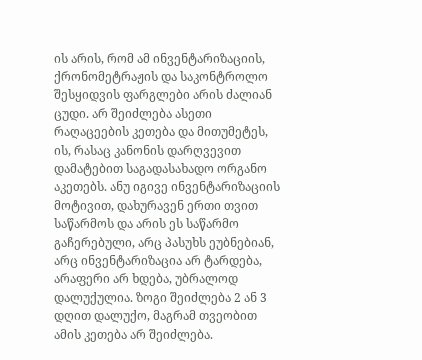ის არის, რომ ამ ინვენტარიზაციის, ქრონომეტრაჟის და საკონტროლო შესყიდვის ფარგლები არის ძალიან ცუდი. არ შეიძლება ასეთი რაღაცეების კეთება და მითუმეტეს, ის, რასაც კანონის დარღვევით დამატებით საგადასახადო ორგანო აკეთებს. ანუ იგივე ინვენტარიზაციის მოტივით, დახურავენ ერთი თვით საწარმოს და არის ეს საწარმო გაჩერებული, არც პასუხს ეუბნებიან, არც ინვენტარიზაცია არ ტარდება, არაფერი არ ხდება, უბრალოდ დალუქულია. ზოგი შეიძლება 2 ან 3 დღით დალუქო, მაგრამ თვეობით ამის კეთება არ შეიძლება.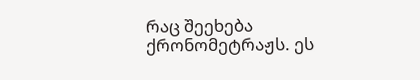რაც შეეხება ქრონომეტრაჟს. ეს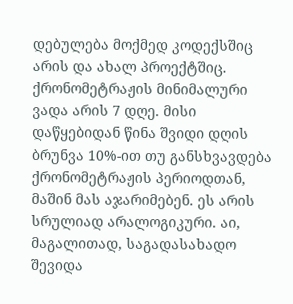დებულება მოქმედ კოდექსშიც არის და ახალ პროექტშიც. ქრონომეტრაჟის მინიმალური ვადა არის 7 დღე. მისი დაწყებიდან წინა შვიდი დღის ბრუნვა 10%-ით თუ განსხვავდება ქრონომეტრაჟის პერიოდთან, მაშინ მას აჯარიმებენ. ეს არის სრულიად არალოგიკური. აი, მაგალითად, საგადასახადო შევიდა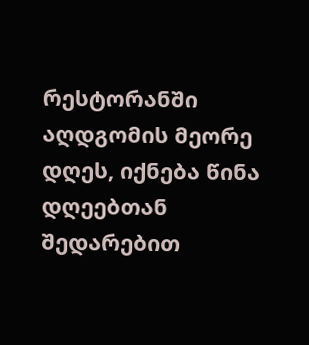რესტორანში აღდგომის მეორე დღეს, იქნება წინა დღეებთან შედარებით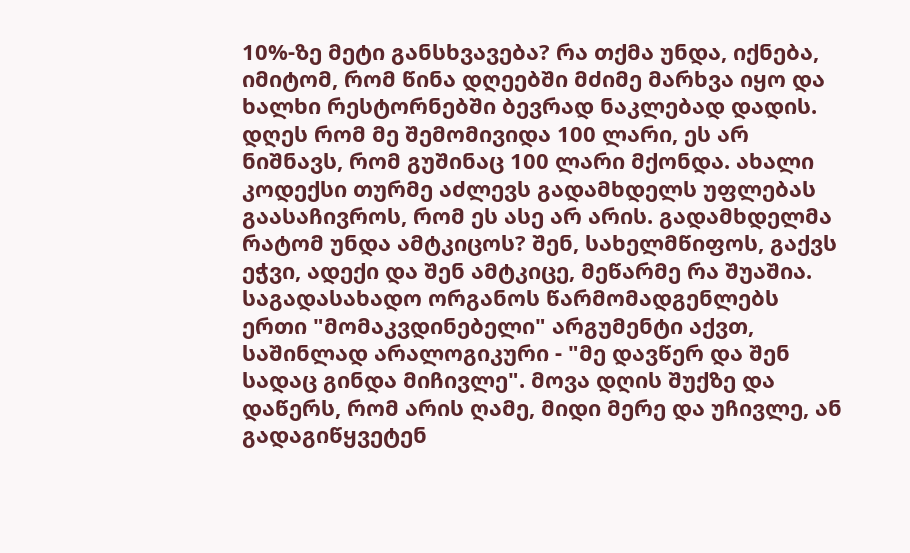10%-ზე მეტი განსხვავება? რა თქმა უნდა, იქნება, იმიტომ, რომ წინა დღეებში მძიმე მარხვა იყო და ხალხი რესტორნებში ბევრად ნაკლებად დადის. დღეს რომ მე შემომივიდა 100 ლარი, ეს არ ნიშნავს, რომ გუშინაც 100 ლარი მქონდა. ახალი კოდექსი თურმე აძლევს გადამხდელს უფლებას გაასაჩივროს, რომ ეს ასე არ არის. გადამხდელმა რატომ უნდა ამტკიცოს? შენ, სახელმწიფოს, გაქვს ეჭვი, ადექი და შენ ამტკიცე, მეწარმე რა შუაშია. საგადასახადო ორგანოს წარმომადგენლებს ერთი "მომაკვდინებელი" არგუმენტი აქვთ, საშინლად არალოგიკური - "მე დავწერ და შენ სადაც გინდა მიჩივლე". მოვა დღის შუქზე და დაწერს, რომ არის ღამე, მიდი მერე და უჩივლე, ან გადაგიწყვეტენ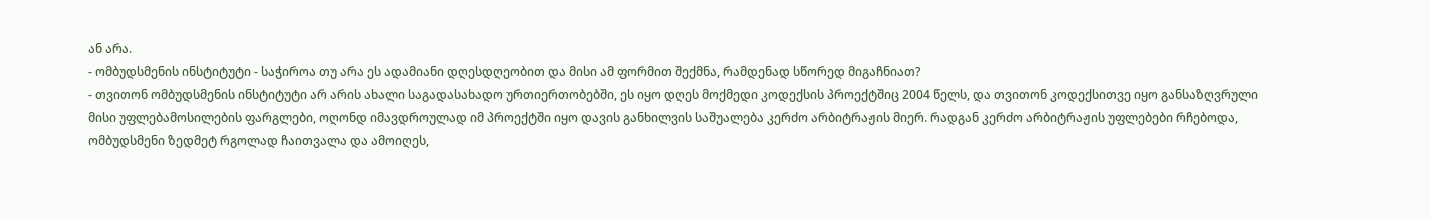ან არა.
- ომბუდსმენის ინსტიტუტი - საჭიროა თუ არა ეს ადამიანი დღესდღეობით და მისი ამ ფორმით შექმნა, რამდენად სწორედ მიგაჩნიათ?
- თვითონ ომბუდსმენის ინსტიტუტი არ არის ახალი საგადასახადო ურთიერთობებში, ეს იყო დღეს მოქმედი კოდექსის პროექტშიც 2004 წელს, და თვითონ კოდექსითვე იყო განსაზღვრული მისი უფლებამოსილების ფარგლები, ოღონდ იმავდროულად იმ პროექტში იყო დავის განხილვის საშუალება კერძო არბიტრაჟის მიერ. რადგან კერძო არბიტრაჟის უფლებები რჩებოდა, ომბუდსმენი ზედმეტ რგოლად ჩაითვალა და ამოიღეს,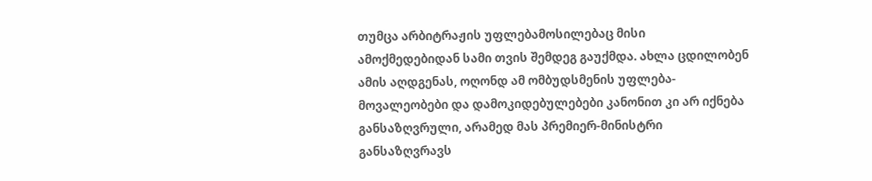თუმცა არბიტრაჟის უფლებამოსილებაც მისი ამოქმედებიდან სამი თვის შემდეგ გაუქმდა. ახლა ცდილობენ ამის აღდგენას, ოღონდ ამ ომბუდსმენის უფლება-მოვალეობები და დამოკიდებულებები კანონით კი არ იქნება განსაზღვრული, არამედ მას პრემიერ-მინისტრი განსაზღვრავს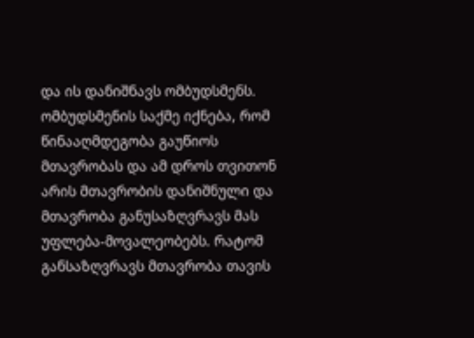და ის დანიშნავს ომბუდსმენს. ომბუდსმენის საქმე იქნება, რომ წინააღმდეგობა გაუწიოს მთავრობას და ამ დროს თვითონ არის მთავრობის დანიშნული და მთავრობა განუსაზღვრავს მას უფლება-მოვალეობებს. რატომ განსაზღვრავს მთავრობა თავის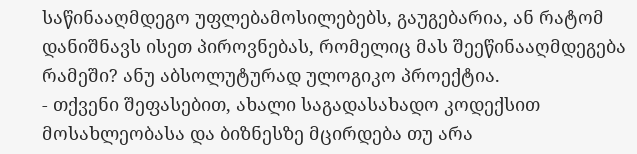საწინააღმდეგო უფლებამოსილებებს, გაუგებარია, ან რატომ დანიშნავს ისეთ პიროვნებას, რომელიც მას შეეწინააღმდეგება რამეში? ანუ აბსოლუტურად ულოგიკო პროექტია.
- თქვენი შეფასებით, ახალი საგადასახადო კოდექსით მოსახლეობასა და ბიზნესზე მცირდება თუ არა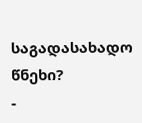საგადასახადო წნეხი?
-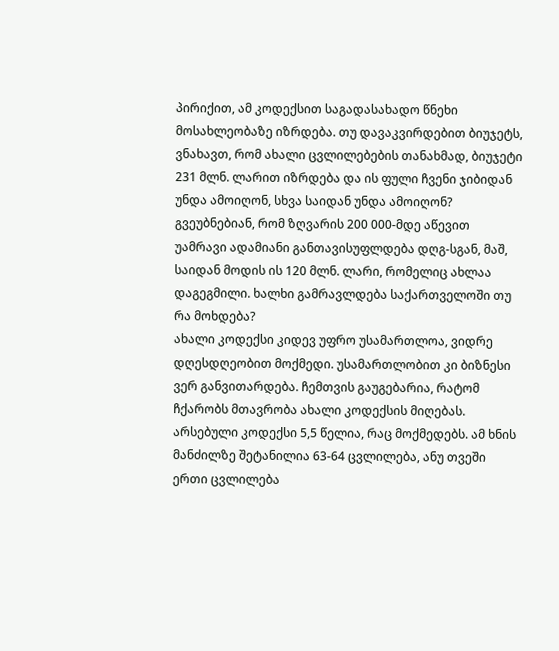პირიქით, ამ კოდექსით საგადასახადო წნეხი მოსახლეობაზე იზრდება. თუ დავაკვირდებით ბიუჯეტს, ვნახავთ, რომ ახალი ცვლილებების თანახმად, ბიუჯეტი 231 მლნ. ლარით იზრდება და ის ფული ჩვენი ჯიბიდან უნდა ამოიღონ, სხვა საიდან უნდა ამოიღონ? გვეუბნებიან, რომ ზღვარის 200 000-მდე აწევით უამრავი ადამიანი განთავისუფლდება დღგ-სგან, მაშ, საიდან მოდის ის 120 მლნ. ლარი, რომელიც ახლაა დაგეგმილი. ხალხი გამრავლდება საქართველოში თუ რა მოხდება?
ახალი კოდექსი კიდევ უფრო უსამართლოა, ვიდრე დღესდღეობით მოქმედი. უსამართლობით კი ბიზნესი ვერ განვითარდება. ჩემთვის გაუგებარია, რატომ ჩქარობს მთავრობა ახალი კოდექსის მიღებას. არსებული კოდექსი 5,5 წელია, რაც მოქმედებს. ამ ხნის მანძილზე შეტანილია 63-64 ცვლილება, ანუ თვეში ერთი ცვლილება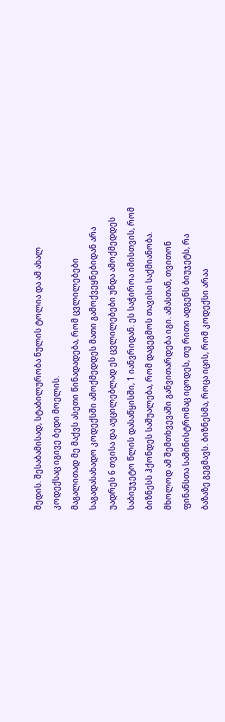შედის. შესაბამისად, სტაბილურობა ნულის ტოლია და ამ ახალ კოდექსაც იგივე ბედი მოელის.
მაგალითად მე მაქვს ასეთი წინადადება, რომ ცვლილებები საგადასახადო კოდექსში ამოქმედდეს მათი გამოქვეყნებიდან არა უადრეს 6 თვისა და აუცილებლად ეს ცვლილებები უნდა ამოქმედდეს საბიუჯეტო წლის დასაწყისში, 1 იანვრიდან. ეს საჭიროა იმისთვის, რომ ბიზნესს ჰქონდეს საშუალება, რომ დაგეგმოს თავისი საქმიანობა. მხოლოდ ამ შემთხვევაში განვითარდება იგი. ამასთან, თვითონ ფინანსთა სამინისტრომაც იცოდეს, თუ რითი ადგენს ბიუჯეტს, რა ბაზაზე გეგმავს. ბიზნესმა, როცა იცის, რომ კოდექსი არაა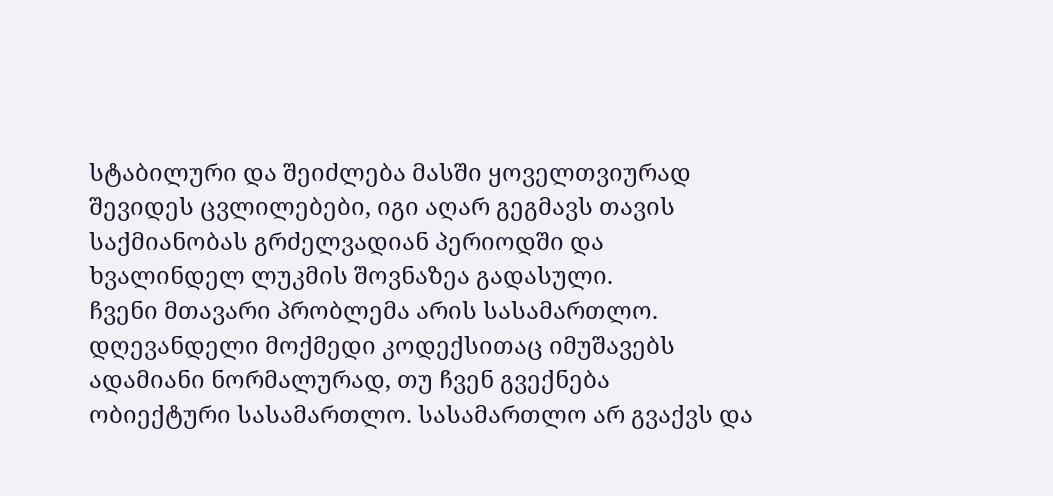სტაბილური და შეიძლება მასში ყოველთვიურად შევიდეს ცვლილებები, იგი აღარ გეგმავს თავის საქმიანობას გრძელვადიან პერიოდში და ხვალინდელ ლუკმის შოვნაზეა გადასული.
ჩვენი მთავარი პრობლემა არის სასამართლო. დღევანდელი მოქმედი კოდექსითაც იმუშავებს ადამიანი ნორმალურად, თუ ჩვენ გვექნება ობიექტური სასამართლო. სასამართლო არ გვაქვს და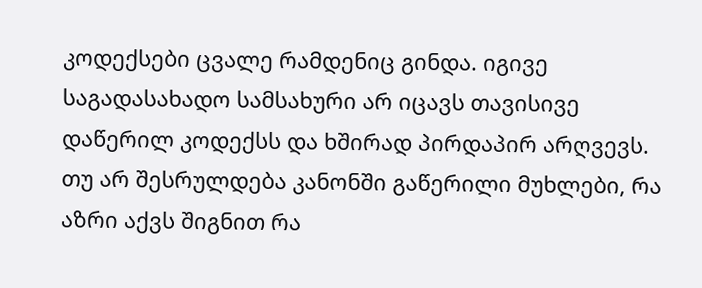კოდექსები ცვალე რამდენიც გინდა. იგივე საგადასახადო სამსახური არ იცავს თავისივე დაწერილ კოდექსს და ხშირად პირდაპირ არღვევს. თუ არ შესრულდება კანონში გაწერილი მუხლები, რა აზრი აქვს შიგნით რა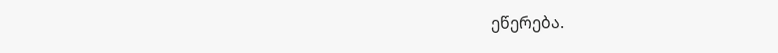ეწერება.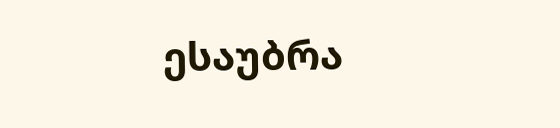ესაუბრა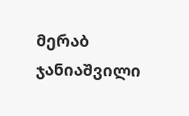მერაბ ჯანიაშვილი